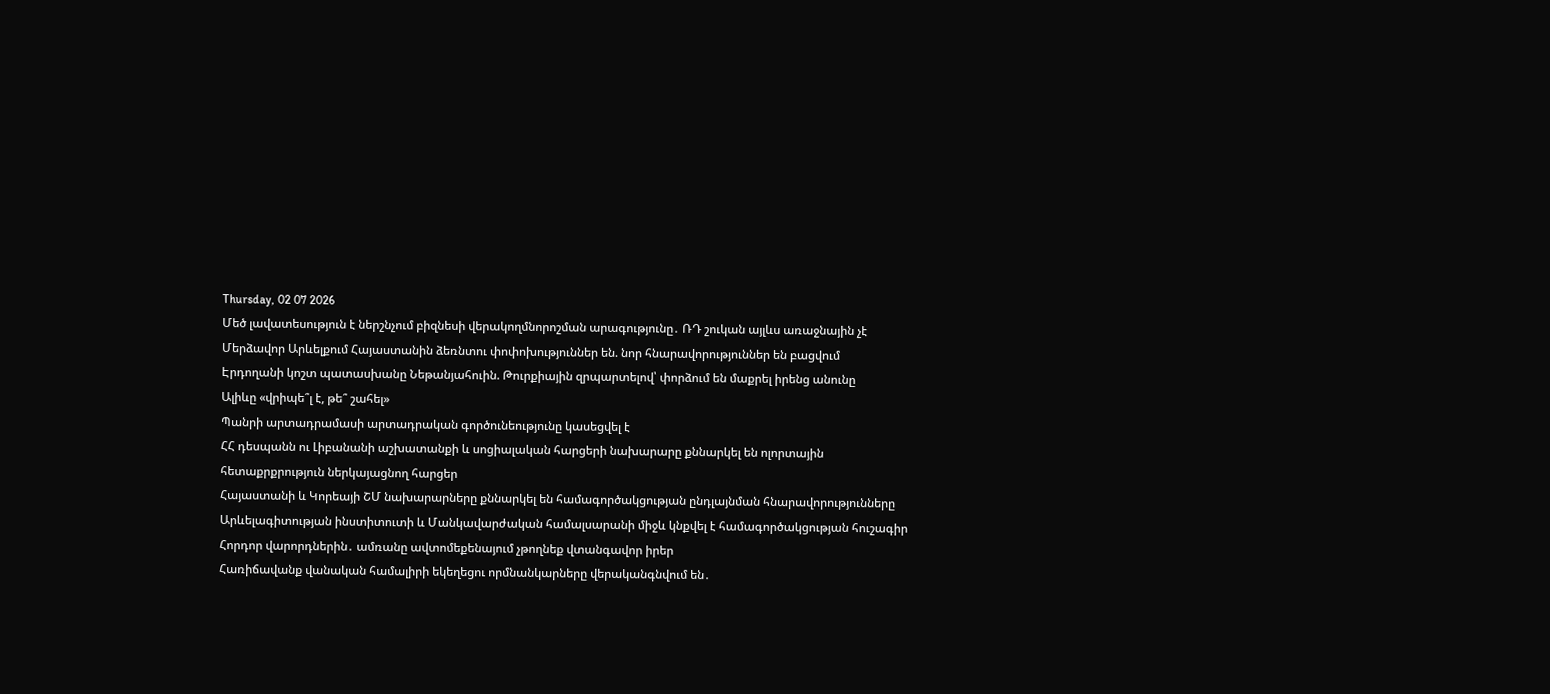Thursday, 02 07 2026
Մեծ լավատեսություն է ներշնչում բիզնեսի վերակողմնորոշման արագությունը․ ՌԴ շուկան այլևս առաջնային չէ
Մերձավոր Արևելքում Հայաստանին ձեռնտու փոփոխություններ են. նոր հնարավորություններ են բացվում
Էրդողանի կոշտ պատասխանը Նեթանյահուին. Թուրքիային զրպարտելով՝ փորձում են մաքրել իրենց անունը
Ալիևը «վրիպե՞լ է, թե՞ շահել»
Պանրի արտադրամասի արտադրական գործունեությունը կասեցվել է
ՀՀ դեսպանն ու Լիբանանի աշխատանքի և սոցիալական հարցերի նախարարը քննարկել են ոլորտային հետաքրքրություն ներկայացնող հարցեր
Հայաստանի և Կորեայի ՇՄ նախարարները քննարկել են համագործակցության ընդլայնման հնարավորությունները
Արևելագիտության ինստիտուտի և Մանկավարժական համալսարանի միջև կնքվել է համագործակցության հուշագիր
Հորդոր վարորդներին․ ամռանը ավտոմեքենայում չթողնեք վտանգավոր իրեր
Հառիճավանք վանական համալիրի եկեղեցու որմնանկարները վերականգնվում են․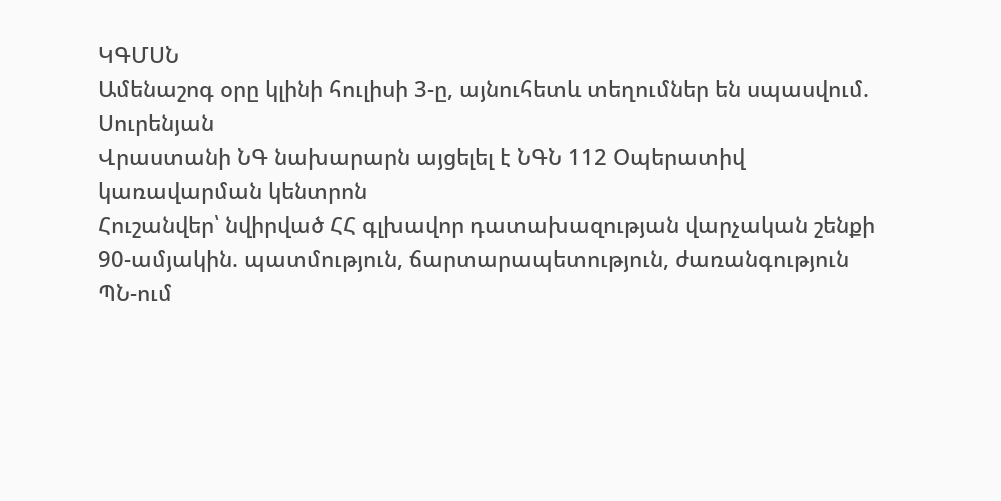ԿԳՄՍՆ
Ամենաշոգ օրը կլինի հուլիսի 3-ը, այնուհետև տեղումներ են սպասվում. Սուրենյան
Վրաստանի ՆԳ նախարարն այցելել է ՆԳՆ 112 Օպերատիվ կառավարման կենտրոն
Հուշանվեր՝ նվիրված ՀՀ գլխավոր դատախազության վարչական շենքի 90-ամյակին. պատմություն, ճարտարապետություն, ժառանգություն
ՊՆ-ում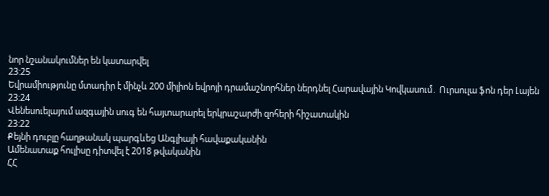նոր նշանակումներ են կատարվել
23:25
Եվրամիությունը մտադիր է մինչև 200 միլիոն եվրոյի դրամաշնորհներ ներդնել Հարավային Կովկասում․ Ուրսուլա ֆոն դեր Լայեն
23:24
Վենեսուելայում ազգային սուգ են հայտարարել երկրաշարժի զոհերի հիշատակին
23:22
Քեյնի դուբլը հաղթանակ պարգևեց Անգլիայի հավաքականին
Ամենատաք հուլիսը դիտվել է 2018 թվականին
ՀՀ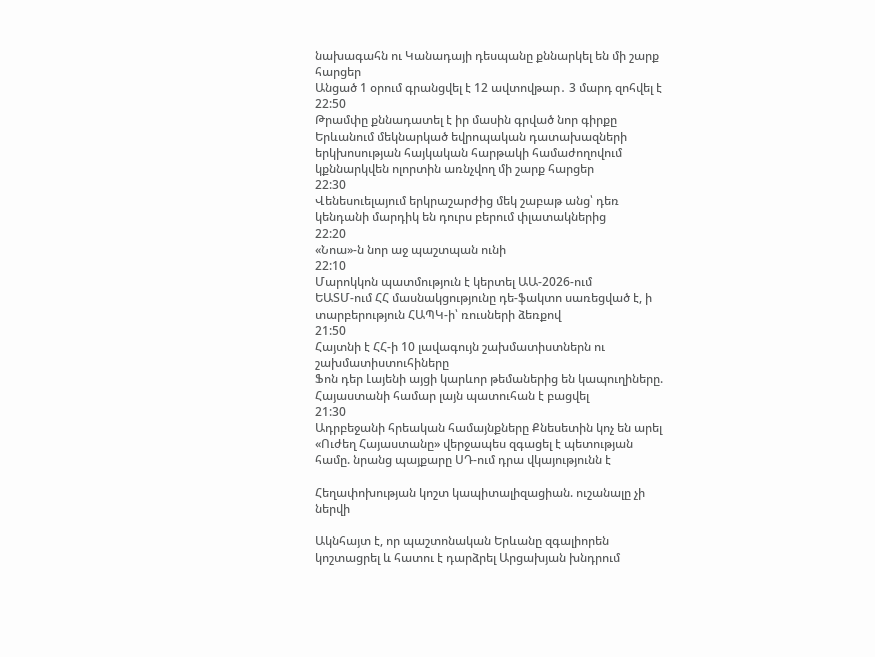նախագահն ու Կանադայի դեսպանը քննարկել են մի շարք հարցեր
Անցած 1 օրում գրանցվել է 12 ավտովթար․ 3 մարդ զոհվել է
22:50
Թրամփը քննադատել է իր մասին գրված նոր գիրքը
Երևանում մեկնարկած եվրոպական դատախազների երկխոսության հայկական հարթակի համաժողովում կքննարկվեն ոլորտին առնչվող մի շարք հարցեր
22:30
Վենեսուելայում երկրաշարժից մեկ շաբաթ անց՝ դեռ կենդանի մարդիկ են դուրս բերում փլատակներից
22:20
«Նոա»-ն նոր աջ պաշտպան ունի
22:10
Մարոկկոն պատմություն է կերտել ԱԱ-2026-ում
ԵԱՏՄ-ում ՀՀ մասնակցությունը դե-ֆակտո սառեցված է, ի տարբերություն ՀԱՊԿ-ի՝ ռուսների ձեռքով
21:50
Հայտնի է ՀՀ-ի 10 լավագույն շախմատիստներն ու շախմատիստուհիները
Ֆոն դեր Լայենի այցի կարևոր թեմաներից են կապուղիները. Հայաստանի համար լայն պատուհան է բացվել
21:30
Ադրբեջանի հրեական համայնքները Քնեսետին կոչ են արել
«Ուժեղ Հայաստանը» վերջապես զգացել է պետության համը. նրանց պայքարը ՍԴ-ում դրա վկայությունն է

Հեղափոխության կոշտ կապիտալիզացիան. ուշանալը չի ներվի

Ակնհայտ է, որ պաշտոնական Երևանը զգալիորեն կոշտացրել և հատու է դարձրել Արցախյան խնդրում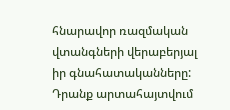հնարավոր ռազմական վտանգների վերաբերյալ իր գնահատականները: Դրանք արտահայտվում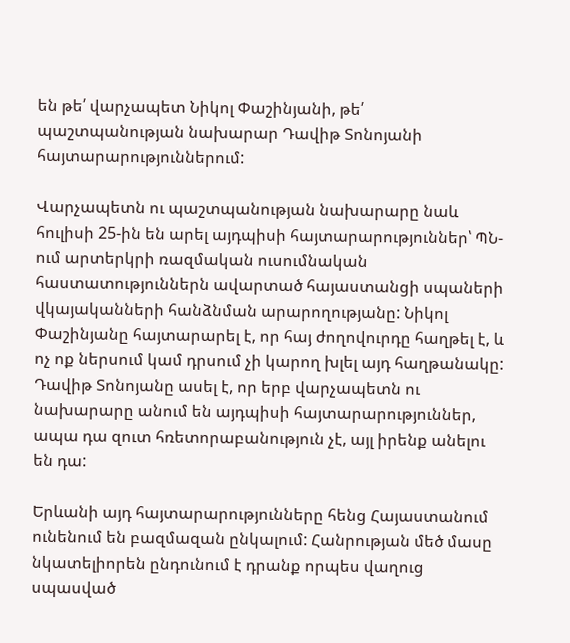են թե՛ վարչապետ Նիկոլ Փաշինյանի, թե՛ պաշտպանության նախարար Դավիթ Տոնոյանի հայտարարություններում:

Վարչապետն ու պաշտպանության նախարարը նաև հուլիսի 25-ին են արել այդպիսի հայտարարություններ՝ ՊՆ-ում արտերկրի ռազմական ուսումնական հաստատություններն ավարտած հայաստանցի սպաների վկայականների հանձնման արարողությանը: Նիկոլ Փաշինյանը հայտարարել է, որ հայ ժողովուրդը հաղթել է, և ոչ ոք ներսում կամ դրսում չի կարող խլել այդ հաղթանակը: Դավիթ Տոնոյանը ասել է, որ երբ վարչապետն ու նախարարը անում են այդպիսի հայտարարություններ, ապա դա զուտ հռետորաբանություն չէ, այլ իրենք անելու են դա:

Երևանի այդ հայտարարությունները հենց Հայաստանում ունենում են բազմազան ընկալում: Հանրության մեծ մասը նկատելիորեն ընդունում է դրանք որպես վաղուց սպասված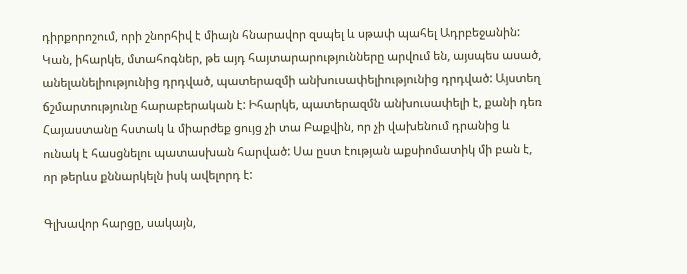դիրքորոշում, որի շնորհիվ է միայն հնարավոր զսպել և սթափ պահել Ադրբեջանին: Կան, իհարկե, մտահոգներ, թե այդ հայտարարությունները արվում են, այսպես ասած, անելանելիությունից դրդված, պատերազմի անխուսափելիությունից դրդված: Այստեղ ճշմարտությունը հարաբերական է: Իհարկե, պատերազմն անխուսափելի է, քանի դեռ Հայաստանը հստակ և միարժեք ցույց չի տա Բաքվին, որ չի վախենում դրանից և ունակ է հասցնելու պատասխան հարված: Սա ըստ էության աքսիոմատիկ մի բան է, որ թերևս քննարկելն իսկ ավելորդ է:

Գլխավոր հարցը, սակայն,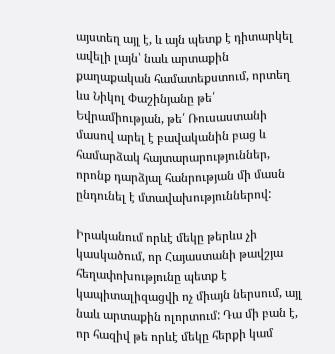այստեղ այլ է, և այն պետք է դիտարկել ավելի լայն՝ նաև արտաքին քաղաքական համատեքստում, որտեղ ևս Նիկոլ Փաշինյանը թե՛ Եվրամիության, թե՛ Ռուսաստանի մասով արել է բավականին բաց և համարձակ հայտարարություններ, որոնք դարձյալ հանրության մի մասն ընդունել է մտավախություններով:

Իրականում որևէ մեկը թերևս չի կասկածում, որ Հայաստանի թավշյա հեղափոխությունը պետք է կապիտալիզացվի ոչ միայն ներսում, այլ նաև արտաքին ոլորտում: Դա մի բան է, որ հազիվ թե որևէ մեկը հերքի կամ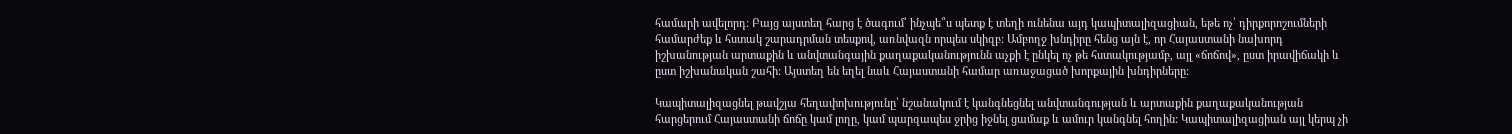համարի ավելորդ: Բայց այստեղ հարց է ծագում՝ ինչպե՞ս պետք է տեղի ունենա այդ կապիտալիզացիան, եթե ոչ՝ դիրքորոշումների համարժեք և հստակ շարադրման տեսքով, առնվազն որպես սկիզբ: Ամբողջ խնդիրը հենց այն է, որ Հայաստանի նախորդ իշխանության արտաքին և անվտանգային քաղաքականությունն աչքի է ընկել ոչ թե հստակությամբ, այլ «ճոճով», ըստ իրավիճակի և ըստ իշխանական շահի: Այստեղ են եղել նաև Հայաստանի համար առաջացած խորքային խնդիրները:

Կապիտալիզացնել թավշյա հեղափոխությունը՝ նշանակում է կանգնեցնել անվտանգության և արտաքին քաղաքականության հարցերում Հայաստանի ճոճը կամ լողը, կամ պարզապես ջրից իջնել ցամաք և ամուր կանգնել հողին: Կապիտալիզացիան այլ կերպ չի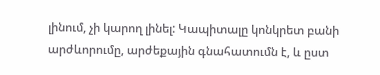լինում, չի կարող լինել: Կապիտալը կոնկրետ բանի արժևորումը, արժեքային գնահատումն է, և ըստ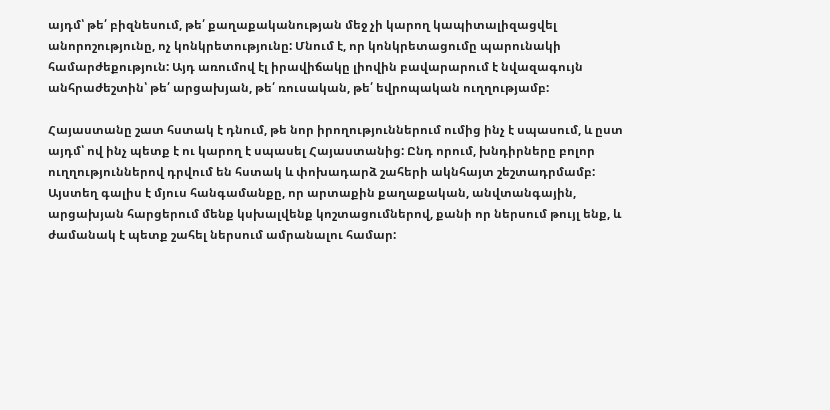այդմ՝ թե՛ բիզնեսում, թե՛ քաղաքականության մեջ չի կարող կապիտալիզացվել անորոշությունը, ոչ կոնկրետությունը: Մնում է, որ կոնկրետացումը պարունակի համարժեքություն: Այդ առումով էլ իրավիճակը լիովին բավարարում է նվազագույն անհրաժեշտին՝ թե՛ արցախյան, թե՛ ռուսական, թե՛ եվրոպական ուղղությամբ:

Հայաստանը շատ հստակ է դնում, թե նոր իրողություններում ումից ինչ է սպասում, և ըստ այդմ՝ ով ինչ պետք է ու կարող է սպասել Հայաստանից: Ընդ որում, խնդիրները բոլոր ուղղություններով դրվում են հստակ և փոխադարձ շահերի ակնհայտ շեշտադրմամբ: Այստեղ գալիս է մյուս հանգամանքը, որ արտաքին քաղաքական, անվտանգային, արցախյան հարցերում մենք կսխալվենք կոշտացումներով, քանի որ ներսում թույլ ենք, և ժամանակ է պետք շահել ներսում ամրանալու համար: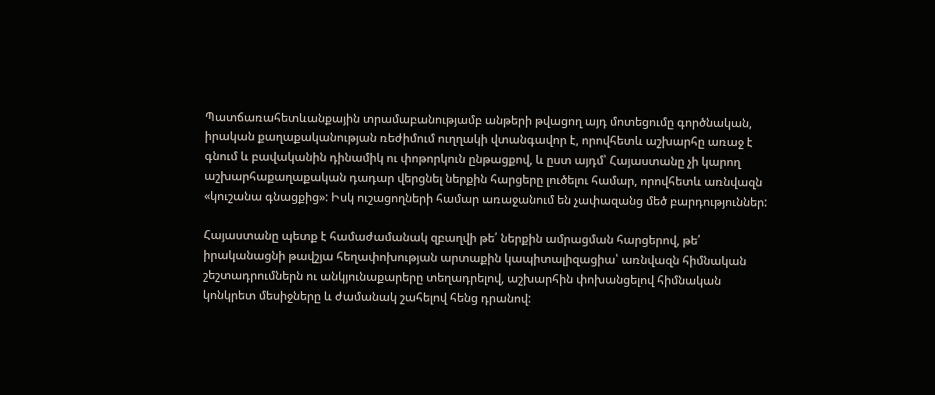Պատճառահետևանքային տրամաբանությամբ անթերի թվացող այդ մոտեցումը գործնական, իրական քաղաքականության ռեժիմում ուղղակի վտանգավոր է, որովհետև աշխարհը առաջ է գնում և բավականին դինամիկ ու փոթորկուն ընթացքով, և ըստ այդմ՝ Հայաստանը չի կարող աշխարհաքաղաքական դադար վերցնել ներքին հարցերը լուծելու համար, որովհետև առնվազն «կուշանա գնացքից»: Իսկ ուշացողների համար առաջանում են չափազանց մեծ բարդություններ:

Հայաստանը պետք է համաժամանակ զբաղվի թե՛ ներքին ամրացման հարցերով, թե՛ իրականացնի թավշյա հեղափոխության արտաքին կապիտալիզացիա՝ առնվազն հիմնական շեշտադրումներն ու անկյունաքարերը տեղադրելով, աշխարհին փոխանցելով հիմնական կոնկրետ մեսիջները և ժամանակ շահելով հենց դրանով: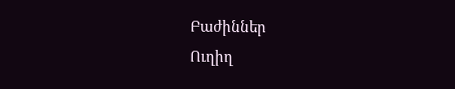Բաժիններ
Ուղիղ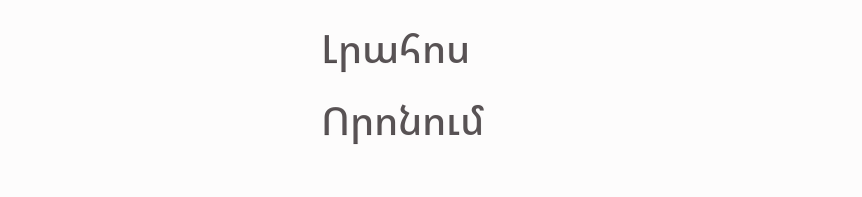Լրահոս
Որոնում